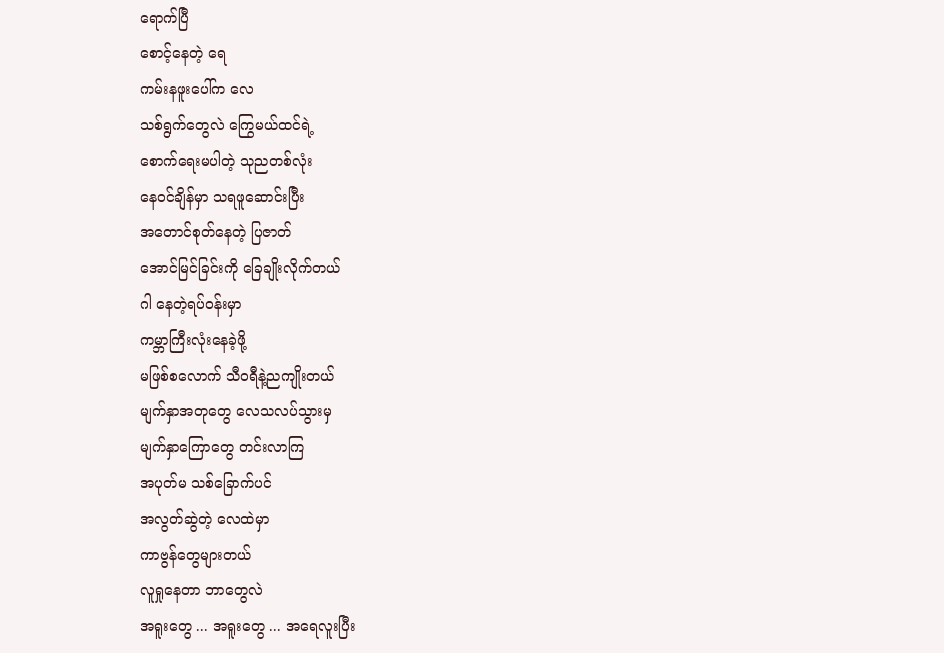ရောက်ပြီ
စောင့်နေတဲ့ ရေ
ကမ်းနဖူးပေါ်က လေ
သစ်ရွက်တွေလဲ ကြွေမယ်ထင်ရဲ့
စောက်ရေးမပါတဲ့ သုညတစ်လုံး
နေဝင်ချိန်မှာ သရဖူဆောင်းပြီး
အတောင်စုတ်နေတဲ့ ပြဇာတ်
အောင်မြင်ခြင်းကို ခြေချိုးလိုက်တယ်
ဂါ နေတဲ့ရပ်ဝန်းမှာ
ကမ္ဘာကြီးလုံးနေခဲ့ဖို့
မဖြစ်စလောက် သီဝရီနဲ့ညကျိုးတယ်
မျက်နှာအတုတွေ လေသလပ်သွားမှ
မျက်နှာကြောတွေ တင်းလာကြ
အပုတ်မ သစ်ခြောက်ပင်
အလွတ်ဆွဲတဲ့ လေထဲမှာ
ကာဗွန်တွေများတယ်
လူရှုနေတာ ဘာတွေလဲ
အရူးတွေ ... အရူးတွေ ... အရေလူးပြီး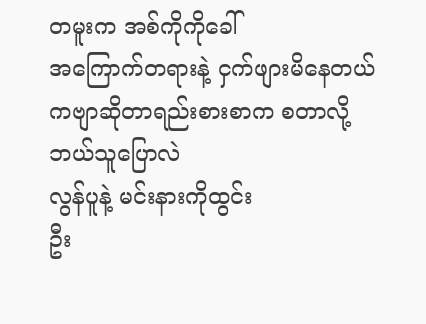တမူးက အစ်ကိုကိုခေါ်
အကြောက်တရားနဲ့ ငှက်ဖျားမိနေတယ်
ကဗျာဆိုတာရည်းစားစာက စတာလို့
ဘယ်သူပြောလဲ
လွန်ပူနဲ့ မင်းနားကိုထွင်း
ဦး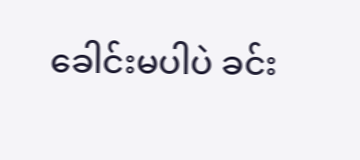ခေါင်းမပါပဲ ခင်း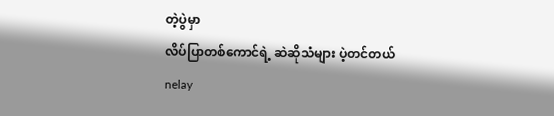တဲ့ပွဲမှာ
လိပ်ပြာတစ်ကောင်ရဲ့ ဆဲဆိုသံများ ပဲ့တင်တယ်
nelay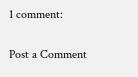1 comment:

Post a Comment